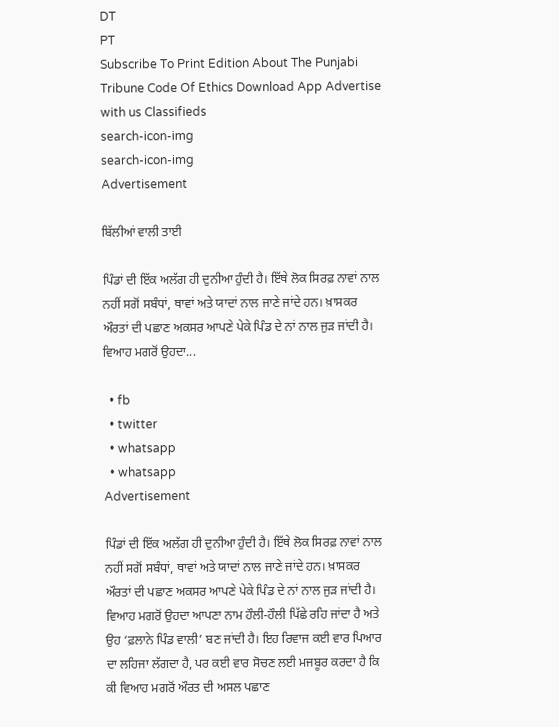DT
PT
Subscribe To Print Edition About The Punjabi Tribune Code Of Ethics Download App Advertise with us Classifieds
search-icon-img
search-icon-img
Advertisement

ਬਿੱਲੀਆਂ ਵਾਲੀ ਤਾਈ

ਪਿੰਡਾਂ ਦੀ ਇੱਕ ਅਲੱਗ ਹੀ ਦੁਨੀਆ ਹੁੰਦੀ ਹੈ। ਇੱਥੇ ਲੋਕ ਸਿਰਫ਼ ਨਾਵਾਂ ਨਾਲ ਨਹੀਂ ਸਗੋਂ ਸਬੰਧਾਂ, ਥਾਵਾਂ ਅਤੇ ਯਾਦਾਂ ਨਾਲ ਜਾਣੇ ਜਾਂਦੇ ਹਨ। ਖ਼ਾਸਕਰ ਔਰਤਾਂ ਦੀ ਪਛਾਣ ਅਕਸਰ ਆਪਣੇ ਪੇਕੇ ਪਿੰਡ ਦੇ ਨਾਂ ਨਾਲ ਜੁੜ ਜਾਂਦੀ ਹੈ। ਵਿਆਹ ਮਗਰੋਂ ਉਹਦਾ...

  • fb
  • twitter
  • whatsapp
  • whatsapp
Advertisement

ਪਿੰਡਾਂ ਦੀ ਇੱਕ ਅਲੱਗ ਹੀ ਦੁਨੀਆ ਹੁੰਦੀ ਹੈ। ਇੱਥੇ ਲੋਕ ਸਿਰਫ਼ ਨਾਵਾਂ ਨਾਲ ਨਹੀਂ ਸਗੋਂ ਸਬੰਧਾਂ, ਥਾਵਾਂ ਅਤੇ ਯਾਦਾਂ ਨਾਲ ਜਾਣੇ ਜਾਂਦੇ ਹਨ। ਖ਼ਾਸਕਰ ਔਰਤਾਂ ਦੀ ਪਛਾਣ ਅਕਸਰ ਆਪਣੇ ਪੇਕੇ ਪਿੰਡ ਦੇ ਨਾਂ ਨਾਲ ਜੁੜ ਜਾਂਦੀ ਹੈ। ਵਿਆਹ ਮਗਰੋਂ ਉਹਦਾ ਆਪਣਾ ਨਾਮ ਹੌਲੀ-ਹੌਲੀ ਪਿੱਛੇ ਰਹਿ ਜਾਂਦਾ ਹੈ ਅਤੇ ਉਹ ‘ਫ਼ਲਾਨੇ ਪਿੰਡ ਵਾਲੀ’ ਬਣ ਜਾਂਦੀ ਹੈ। ਇਹ ਰਿਵਾਜ ਕਈ ਵਾਰ ਪਿਆਰ ਦਾ ਲਹਿਜਾ ਲੱਗਦਾ ਹੈ, ਪਰ ਕਈ ਵਾਰ ਸੋਚਣ ਲਈ ਮਜਬੂਰ ਕਰਦਾ ਹੈ ਕਿ ਕੀ ਵਿਆਹ ਮਗਰੋਂ ਔਰਤ ਦੀ ਅਸਲ ਪਛਾਣ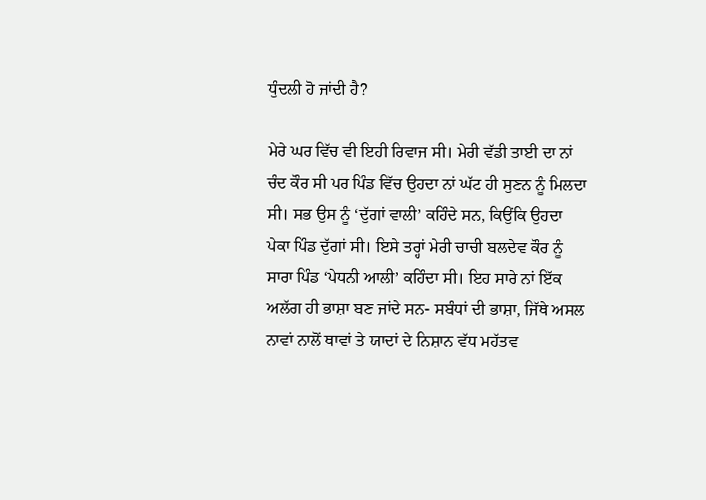ਧੁੰਦਲੀ ਹੋ ਜਾਂਦੀ ਹੈ?

ਮੇਰੇ ਘਰ ਵਿੱਚ ਵੀ ਇਹੀ ਰਿਵਾਜ ਸੀ। ਮੇਰੀ ਵੱਡੀ ਤਾਈ ਦਾ ਨਾਂ ਚੰਦ ਕੌਰ ਸੀ ਪਰ ਪਿੰਡ ਵਿੱਚ ਉਹਦਾ ਨਾਂ ਘੱਟ ਹੀ ਸੁਣਨ ਨੂੰ ਮਿਲਦਾ ਸੀ। ਸਭ ਉਸ ਨੂੰ ‘ਦੁੱਗਾਂ ਵਾਲੀ’ ਕਹਿੰਦੇ ਸਨ, ਕਿਉਂਕਿ ਉਹਦਾ ਪੇਕਾ ਪਿੰਡ ਦੁੱਗਾਂ ਸੀ। ਇਸੇ ਤਰ੍ਹਾਂ ਮੇਰੀ ਚਾਚੀ ਬਲਦੇਵ ਕੌਰ ਨੂੰ ਸਾਰਾ ਪਿੰਡ ‘ਪੇਧਨੀ ਆਲੀ’ ਕਹਿੰਦਾ ਸੀ। ਇਹ ਸਾਰੇ ਨਾਂ ਇੱਕ ਅਲੱਗ ਹੀ ਭਾਸ਼ਾ ਬਣ ਜਾਂਦੇ ਸਨ- ਸਬੰਧਾਂ ਦੀ ਭਾਸ਼ਾ, ਜਿੱਥੇ ਅਸਲ ਨਾਵਾਂ ਨਾਲੋਂ ਥਾਵਾਂ ਤੇ ਯਾਦਾਂ ਦੇ ਨਿਸ਼ਾਨ ਵੱਧ ਮਹੱਤਵ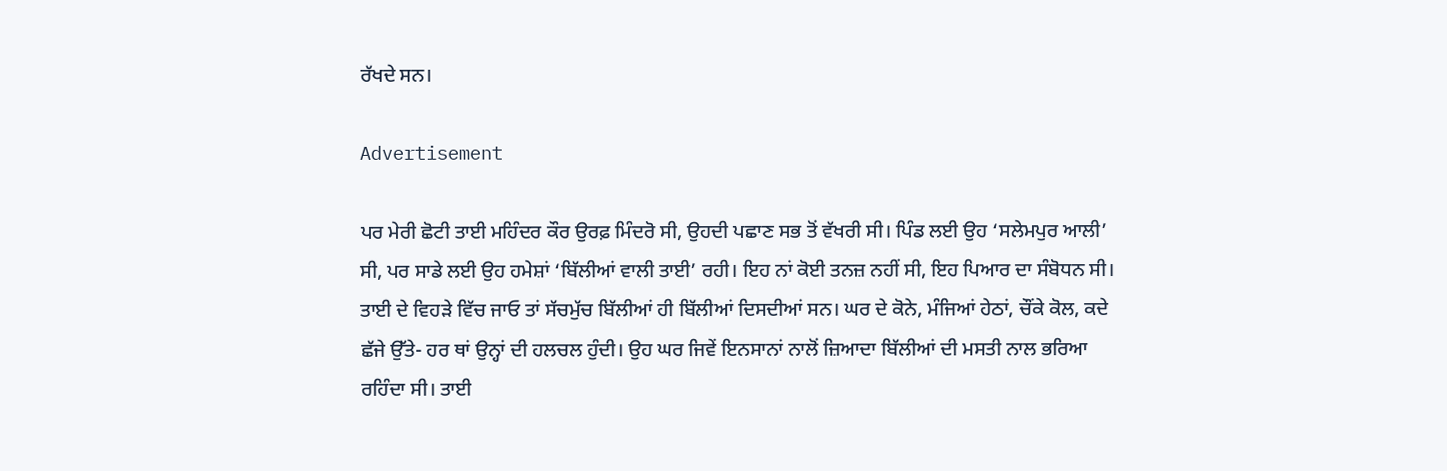ਰੱਖਦੇ ਸਨ।

Advertisement

ਪਰ ਮੇਰੀ ਛੋਟੀ ਤਾਈ ਮਹਿੰਦਰ ਕੌਰ ਉਰਫ਼ ਮਿੰਦਰੋ ਸੀ, ਉਹਦੀ ਪਛਾਣ ਸਭ ਤੋਂ ਵੱਖਰੀ ਸੀ। ਪਿੰਡ ਲਈ ਉਹ ‘ਸਲੇਮਪੁਰ ਆਲੀ’ ਸੀ, ਪਰ ਸਾਡੇ ਲਈ ਉਹ ਹਮੇਸ਼ਾਂ ‘ਬਿੱਲੀਆਂ ਵਾਲੀ ਤਾਈ’ ਰਹੀ। ਇਹ ਨਾਂ ਕੋਈ ਤਨਜ਼ ਨਹੀਂ ਸੀ, ਇਹ ਪਿਆਰ ਦਾ ਸੰਬੋਧਨ ਸੀ। ਤਾਈ ਦੇ ਵਿਹੜੇ ਵਿੱਚ ਜਾਓ ਤਾਂ ਸੱਚਮੁੱਚ ਬਿੱਲੀਆਂ ਹੀ ਬਿੱਲੀਆਂ ਦਿਸਦੀਆਂ ਸਨ। ਘਰ ਦੇ ਕੋਨੇ, ਮੰਜਿਆਂ ਹੇਠਾਂ, ਚੌਂਕੇ ਕੋਲ, ਕਦੇ ਛੱਜੇ ਉੱਤੇ- ਹਰ ਥਾਂ ਉਨ੍ਹਾਂ ਦੀ ਹਲਚਲ ਹੁੰਦੀ। ਉਹ ਘਰ ਜਿਵੇਂ ਇਨਸਾਨਾਂ ਨਾਲੋਂ ਜ਼ਿਆਦਾ ਬਿੱਲੀਆਂ ਦੀ ਮਸਤੀ ਨਾਲ ਭਰਿਆ ਰਹਿੰਦਾ ਸੀ। ਤਾਈ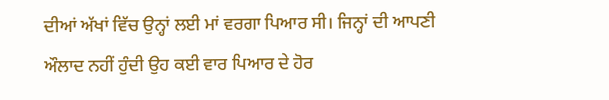ਦੀਆਂ ਅੱਖਾਂ ਵਿੱਚ ਉਨ੍ਹਾਂ ਲਈ ਮਾਂ ਵਰਗਾ ਪਿਆਰ ਸੀ। ਜਿਨ੍ਹਾਂ ਦੀ ਆਪਣੀ ਔਲਾਦ ਨਹੀਂ ਹੁੰਦੀ ਉਹ ਕਈ ਵਾਰ ਪਿਆਰ ਦੇ ਹੋਰ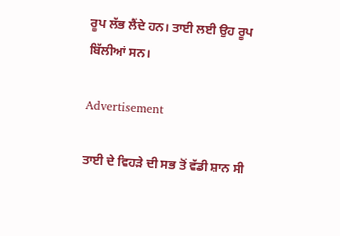ਰੂਪ ਲੱਭ ਲੈਂਦੇ ਹਨ। ਤਾਈ ਲਈ ਉਹ ਰੂਪ ਬਿੱਲੀਆਂ ਸਨ।

Advertisement

ਤਾਈ ਦੇ ਵਿਹੜੇ ਦੀ ਸਭ ਤੋਂ ਵੱਡੀ ਸ਼ਾਨ ਸੀ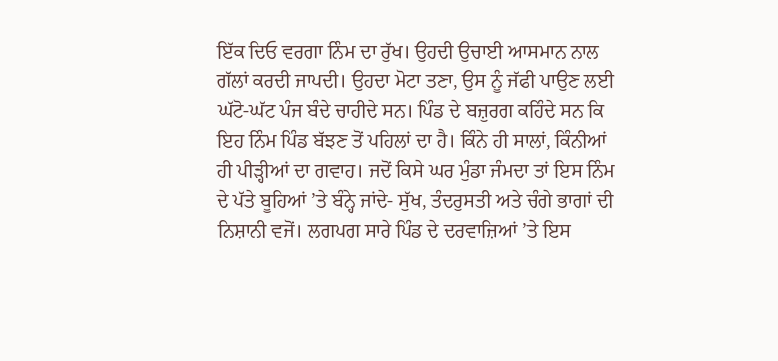ਇੱਕ ਦਿਓ ਵਰਗਾ ਨਿੰਮ ਦਾ ਰੁੱਖ। ਉਹਦੀ ਉਚਾਈ ਆਸਮਾਨ ਨਾਲ ਗੱਲਾਂ ਕਰਦੀ ਜਾਪਦੀ। ਉਹਦਾ ਮੋਟਾ ਤਣਾ, ਉਸ ਨੂੰ ਜੱਫੀ ਪਾਉਣ ਲਈ ਘੱਟੋ-ਘੱਟ ਪੰਜ ਬੰਦੇ ਚਾਹੀਦੇ ਸਨ। ਪਿੰਡ ਦੇ ਬਜ਼ੁਰਗ ਕਹਿੰਦੇ ਸਨ ਕਿ ਇਹ ਨਿੰਮ ਪਿੰਡ ਬੱਝਣ ਤੋਂ ਪਹਿਲਾਂ ਦਾ ਹੈ। ਕਿੰਨੇ ਹੀ ਸਾਲਾਂ, ਕਿੰਨੀਆਂ ਹੀ ਪੀੜ੍ਹੀਆਂ ਦਾ ਗਵਾਹ। ਜਦੋਂ ਕਿਸੇ ਘਰ ਮੁੰਡਾ ਜੰਮਦਾ ਤਾਂ ਇਸ ਨਿੰਮ ਦੇ ਪੱਤੇ ਬੂਹਿਆਂ ’ਤੇ ਬੰਨ੍ਹੇ ਜਾਂਦੇ- ਸੁੱਖ, ਤੰਦਰੁਸਤੀ ਅਤੇ ਚੰਗੇ ਭਾਗਾਂ ਦੀ ਨਿਸ਼ਾਨੀ ਵਜੋਂ। ਲਗਪਗ ਸਾਰੇ ਪਿੰਡ ਦੇ ਦਰਵਾਜ਼ਿਆਂ ’ਤੇ ਇਸ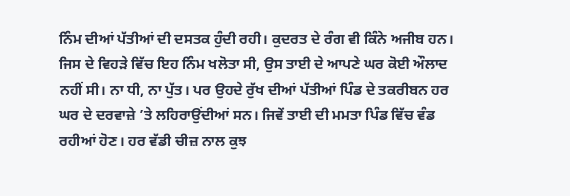ਨਿੰਮ ਦੀਆਂ ਪੱਤੀਆਂ ਦੀ ਦਸਤਕ ਹੁੰਦੀ ਰਹੀ। ਕੁਦਰਤ ਦੇ ਰੰਗ ਵੀ ਕਿੰਨੇ ਅਜੀਬ ਹਨ। ਜਿਸ ਦੇ ਵਿਹੜੇ ਵਿੱਚ ਇਹ ਨਿੰਮ ਖਲੋਤਾ ਸੀ, ਉਸ ਤਾਈ ਦੇ ਆਪਣੇ ਘਰ ਕੋਈ ਔਲਾਦ ਨਹੀਂ ਸੀ। ਨਾ ਧੀ, ਨਾ ਪੁੱਤ। ਪਰ ਉਹਦੇ ਰੁੱਖ ਦੀਆਂ ਪੱਤੀਆਂ ਪਿੰਡ ਦੇ ਤਕਰੀਬਨ ਹਰ ਘਰ ਦੇ ਦਰਵਾਜ਼ੇ ’ਤੇ ਲਹਿਰਾਉਂਦੀਆਂ ਸਨ। ਜਿਵੇਂ ਤਾਈ ਦੀ ਮਮਤਾ ਪਿੰਡ ਵਿੱਚ ਵੰਡ ਰਹੀਆਂ ਹੋਣ। ਹਰ ਵੱਡੀ ਚੀਜ਼ ਨਾਲ ਕੁਝ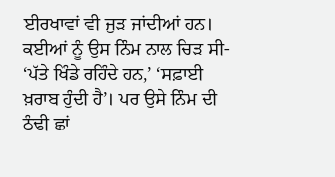ਈਰਖਾਵਾਂ ਵੀ ਜੁੜ ਜਾਂਦੀਆਂ ਹਨ। ਕਈਆਂ ਨੂੰ ਉਸ ਨਿੰਮ ਨਾਲ ਚਿੜ ਸੀ- ‘ਪੱਤੇ ਖਿੰਡੇ ਰਹਿੰਦੇ ਹਨ,’ ‘ਸਫ਼ਾਈ ਖ਼ਰਾਬ ਹੁੰਦੀ ਹੈ’। ਪਰ ਉਸੇ ਨਿੰਮ ਦੀ ਠੰਢੀ ਛਾਂ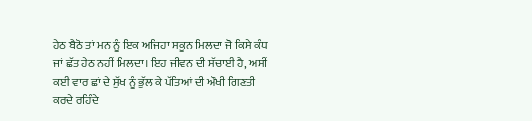ਹੇਠ ਬੈਠੋ ਤਾਂ ਮਨ ਨੂੰ ਇਕ ਅਜਿਹਾ ਸਕੂਨ ਮਿਲਦਾ ਜੋ ਕਿਸੇ ਕੰਧ ਜਾਂ ਛੱਤ ਹੇਠ ਨਹੀਂ ਮਿਲਦਾ। ਇਹ ਜੀਵਨ ਦੀ ਸੱਚਾਈ ਹੈ, ਅਸੀਂ ਕਈ ਵਾਰ ਛਾਂ ਦੇ ਸੁੱਖ ਨੂੰ ਭੁੱਲ ਕੇ ਪੱਤਿਆਂ ਦੀ ਔਖੀ ਗਿਣਤੀ ਕਰਦੇ ਰਹਿੰਦੇ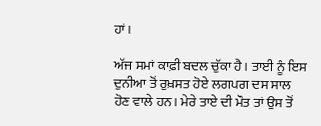ਹਾਂ।

ਅੱਜ ਸਮਾਂ ਕਾਫ਼ੀ ਬਦਲ ਚੁੱਕਾ ਹੈ। ਤਾਈ ਨੂੰ ਇਸ ਦੁਨੀਆ ਤੋਂ ਰੁਖ਼ਸਤ ਹੋਏ ਲਗਪਗ ਦਸ ਸਾਲ ਹੋਣ ਵਾਲੇ ਹਨ। ਮੇਰੇ ਤਾਏ ਦੀ ਮੌਤ ਤਾਂ ਉਸ ਤੋਂ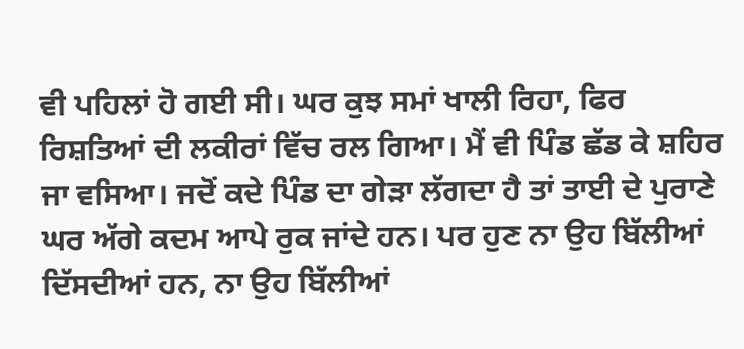ਵੀ ਪਹਿਲਾਂ ਹੋ ਗਈ ਸੀ। ਘਰ ਕੁਝ ਸਮਾਂ ਖਾਲੀ ਰਿਹਾ, ਫਿਰ ਰਿਸ਼ਤਿਆਂ ਦੀ ਲਕੀਰਾਂ ਵਿੱਚ ਰਲ ਗਿਆ। ਮੈਂ ਵੀ ਪਿੰਡ ਛੱਡ ਕੇ ਸ਼ਹਿਰ ਜਾ ਵਸਿਆ। ਜਦੋਂ ਕਦੇ ਪਿੰਡ ਦਾ ਗੇੜਾ ਲੱਗਦਾ ਹੈ ਤਾਂ ਤਾਈ ਦੇ ਪੁਰਾਣੇ ਘਰ ਅੱਗੇ ਕਦਮ ਆਪੇ ਰੁਕ ਜਾਂਦੇ ਹਨ। ਪਰ ਹੁਣ ਨਾ ਉਹ ਬਿੱਲੀਆਂ ਦਿੱਸਦੀਆਂ ਹਨ, ਨਾ ਉਹ ਬਿੱਲੀਆਂ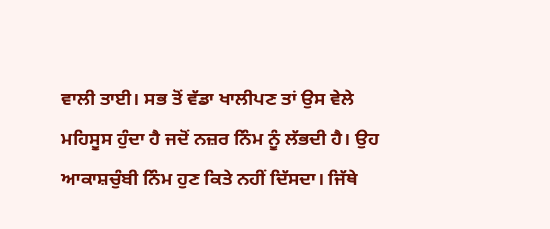ਵਾਲੀ ਤਾਈ। ਸਭ ਤੋਂ ਵੱਡਾ ਖਾਲੀਪਣ ਤਾਂ ਉਸ ਵੇਲੇ ਮਹਿਸੂਸ ਹੁੰਦਾ ਹੈ ਜਦੋਂ ਨਜ਼ਰ ਨਿੰਮ ਨੂੰ ਲੱਭਦੀ ਹੈ। ਉਹ ਆਕਾਸ਼ਚੁੰਬੀ ਨਿੰਮ ਹੁਣ ਕਿਤੇ ਨਹੀਂ ਦਿੱਸਦਾ। ਜਿੱਥੇ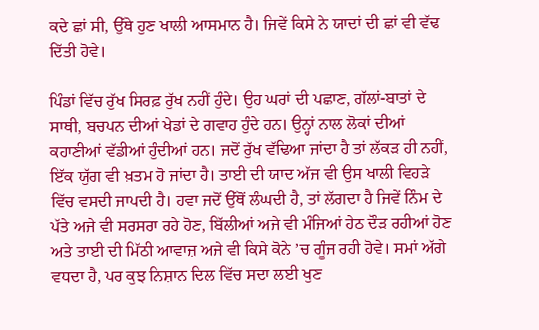ਕਦੇ ਛਾਂ ਸੀ, ਉੱਥੇ ਹੁਣ ਖਾਲੀ ਆਸਮਾਨ ਹੈ। ਜਿਵੇਂ ਕਿਸੇ ਨੇ ਯਾਦਾਂ ਦੀ ਛਾਂ ਵੀ ਵੱਢ ਦਿੱਤੀ ਹੋਵੇ।

ਪਿੰਡਾਂ ਵਿੱਚ ਰੁੱਖ ਸਿਰਫ਼ ਰੁੱਖ ਨਹੀਂ ਹੁੰਦੇ। ਉਹ ਘਰਾਂ ਦੀ ਪਛਾਣ, ਗੱਲਾਂ-ਬਾਤਾਂ ਦੇ ਸਾਥੀ, ਬਚਪਨ ਦੀਆਂ ਖੇਡਾਂ ਦੇ ਗਵਾਹ ਹੁੰਦੇ ਹਨ। ਉਨ੍ਹਾਂ ਨਾਲ ਲੋਕਾਂ ਦੀਆਂ ਕਹਾਣੀਆਂ ਵੱਡੀਆਂ ਹੁੰਦੀਆਂ ਹਨ। ਜਦੋਂ ਰੁੱਖ ਵੱਢਿਆ ਜਾਂਦਾ ਹੈ ਤਾਂ ਲੱਕੜ ਹੀ ਨਹੀਂ, ਇੱਕ ਯੁੱਗ ਵੀ ਖ਼ਤਮ ਹੋ ਜਾਂਦਾ ਹੈ। ਤਾਈ ਦੀ ਯਾਦ ਅੱਜ ਵੀ ਉਸ ਖਾਲੀ ਵਿਹੜੇ ਵਿੱਚ ਵਸਦੀ ਜਾਪਦੀ ਹੈ। ਹਵਾ ਜਦੋਂ ਉੱਥੋਂ ਲੰਘਦੀ ਹੈ, ਤਾਂ ਲੱਗਦਾ ਹੈ ਜਿਵੇਂ ਨਿੰਮ ਦੇ ਪੱਤੇ ਅਜੇ ਵੀ ਸਰਸਰਾ ਰਹੇ ਹੋਣ, ਬਿੱਲੀਆਂ ਅਜੇ ਵੀ ਮੰਜਿਆਂ ਹੇਠ ਦੌੜ ਰਹੀਆਂ ਹੋਣ ਅਤੇ ਤਾਈ ਦੀ ਮਿੱਠੀ ਆਵਾਜ਼ ਅਜੇ ਵੀ ਕਿਸੇ ਕੋਨੇ ’ਚ ਗੂੰਜ ਰਹੀ ਹੋਵੇ। ਸਮਾਂ ਅੱਗੇ ਵਧਦਾ ਹੈ, ਪਰ ਕੁਝ ਨਿਸ਼ਾਨ ਦਿਲ ਵਿੱਚ ਸਦਾ ਲਈ ਖੁਣ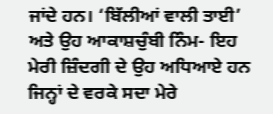ਜਾਂਦੇ ਹਨ। ‘ਬਿੱਲੀਆਂ ਵਾਲੀ ਤਾਈ’ ਅਤੇ ਉਹ ਆਕਾਸ਼ਚੁੰਬੀ ਨਿੰਮ- ਇਹ ਮੇਰੀ ਜ਼ਿੰਦਗੀ ਦੇ ਉਹ ਅਧਿਆਏ ਹਨ ਜਿਨ੍ਹਾਂ ਦੇ ਵਰਕੇ ਸਦਾ ਮੇਰੇ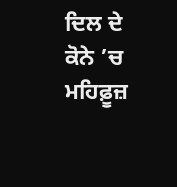ਦਿਲ ਦੇ ਕੋਨੇ ’ਚ ਮਹਿਫ਼ੂਜ਼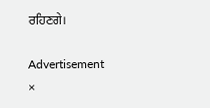ਰਹਿਣਗੇ।

Advertisement
×